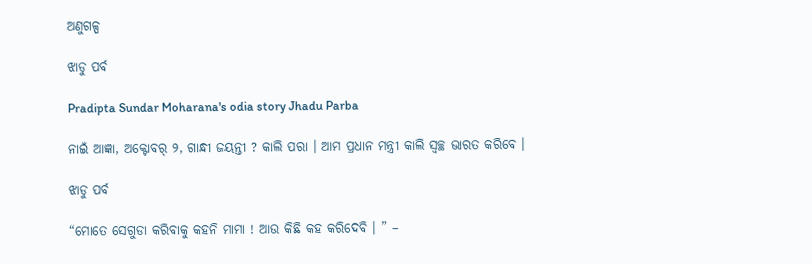ଅଣୁଗଳ୍ପ

ଝାଡୁ ପର୍ବ

Pradipta Sundar Moharana's odia story Jhadu Parba

ନାଇଁ ଆଜ୍ଞା, ଅକ୍ଟୋବର୍ ୨, ଗାନ୍ଧୀ ଜୟନ୍ତୀ ? କାଲି ପରା । ଆମ ପ୍ରଧାନ ମନ୍ତ୍ରୀ କାଲି ସ୍ୱଚ୍ଛ ଭାରତ କରିବେ ।

ଝାଡୁ ପର୍ବ

“ମୋତେ ସେଗୁଡା କରିବାକୁ କହନି ମାମା ! ଆଉ କିଛି କହ କରିଦେବି । ” –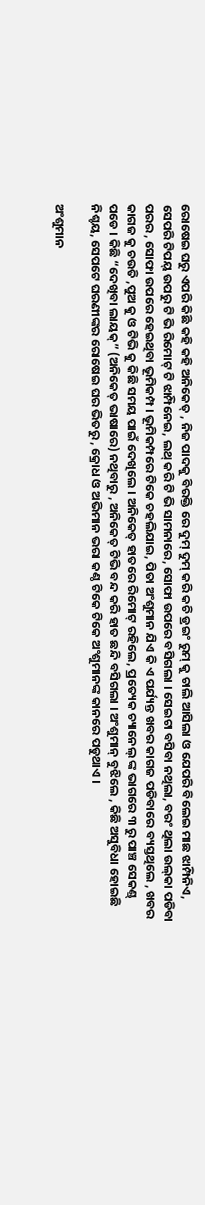ରୋଷେଇ ଘରୁ ଏପରି କିଛି କହି କହି ଅନିକେତ୍ , ନିଜ ପାଦକୁ ବିରକ୍ତି ରେ ଦୁମ୍ ଦୁମ୍ କରି କଚି ଡ୍ରଇଂ ରୁମ୍ କୁ ଚାଲି ଆସିଲା ଓ ଯେପରି ବିଲେଇ ମାଛ ଝାମ୍ପିନିଏ, ସେପରି ଟିପୟ୍ ଉପରୁ ଟି ଭି ରିମୋଟ୍ ଟି ଝାମ୍ପିନେଇ, ଲଥ୍ କରି ଟି ଭି ସାମନାରେ, ସୋଫା ଉପରେ ବସିଗଲା । ସେଇଟା ବସିବା ନଥିଲା, ବରଂ ଥିଲା ଉଲ୍‌କା ପଡିବା ପରର , ସୋଫା ଉପରେ ହେଇଥିବା ଭୂମିକମ୍ପ । ଭୂମିକମ୍ପରେ ଟିକେ ଚହଲିଯାଇ, ପିତା ଅଂଶୁମାନ ଯିଏ କି ଏ ପର୍ଯ୍ୟନ୍ତ ଖବର କାଗଜ ପଡିବାରେ ବ୍ୟସ୍ତଥିଲେ , ଖବର କାଗଜ କୁ ଚଉତି ,ପୁଅ କୁ ଓ ଟିଭି କୁ କିଛି ସମୟ ପାଇଁ ଦେଖିଲେ । ଅନିକେତ୍ ହାତରେ ରିମୋଟ୍ ରହିଲେ, ପ୍ରତ୍ୟେକ ଚ୍ୟାନେଲ୍ ଙ୍କ ଭାଗରେ ୩ ରୁ ପାଞ୍ଚ ସେକଣ୍ଡ୍ ପଡେ । କିଛି “ଦେଖିବା ଲାୟକ୍” (ଅନିକେତ୍ ଭାଷାରେ) ନଥିବାରୁ , ଅନିକେତ୍ ଟିଭି ବନ୍ଦ କରି ହାତ ଛନ୍ଦି ବସିଗଲା । ଅଂଶୁମାନ୍ ବୁଝିଲେ , କିଛି ଅସୁବିଧା ହୋଇଛି ନିଶ୍ଚୟ, ସେପଟେ ଘରଣୀଙ୍କର ରୋଷେଇ ଘର ଭିତରୁ , କ୍ରୋଧ ଓ ଅଭିମାନ ଭରା କଣ୍ଠ ଟିକେ ଟିକେ ଅଂଶୁମାନଙ୍କ କାନରେ ପଡୁଥାଏ ।

ଅଂଶୁମାନ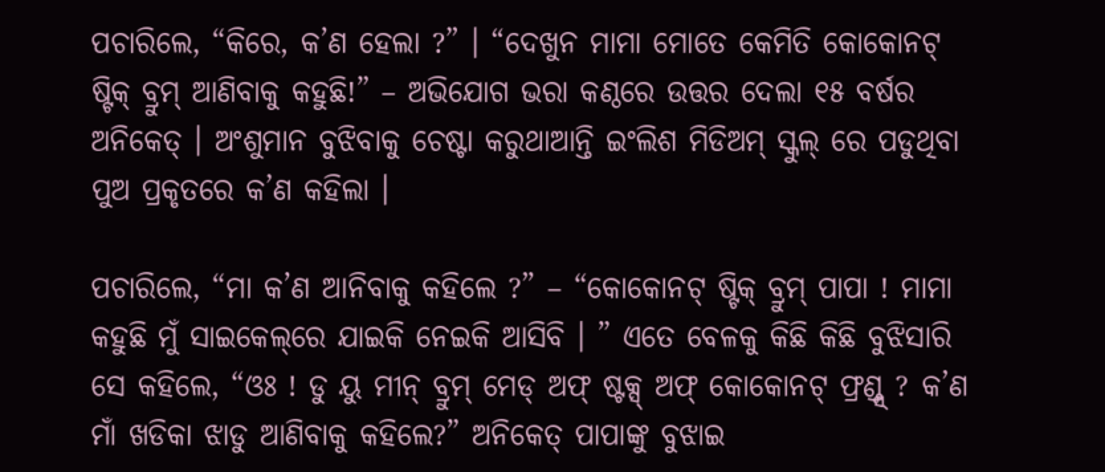ପଚାରିଲେ, “କିରେ, କ’ଣ ହେଲା ?” । “ଦେଖୁନ ମାମା ମୋତେ କେମିତି କୋକୋନଟ୍ ଷ୍ଟିକ୍ ବ୍ରୁମ୍ ଆଣିବାକୁ କହୁଛି!” – ଅଭିଯୋଗ ଭରା କଣ୍ଠରେ ଉତ୍ତର ଦେଲା ୧୫ ବର୍ଷର ଅନିକେତ୍ । ଅଂଶୁମାନ ବୁଝିବାକୁ ଚେଷ୍ଟା କରୁଥାଆନ୍ତି ଇଂଲିଶ ମିଡିଅମ୍ ସ୍କୁଲ୍ ରେ ପଡୁଥିବା ପୁଅ ପ୍ରକୃତରେ କ’ଣ କହିଲା ।

ପଚାରିଲେ, “ମା କ’ଣ ଆନିବାକୁ କହିଲେ ?” – “କୋକୋନଟ୍ ଷ୍ଟିକ୍ ବ୍ରୁମ୍ ପାପା ! ମାମା କହୁଛି ମୁଁ ସାଇକେଲ୍‌ରେ ଯାଇକି ନେଇକି ଆସିବି । ” ଏତେ ବେଳକୁ କିଛି କିଛି ବୁଝିସାରି ସେ କହିଲେ, “ଓଃ ! ଡୁ ୟୁ ମୀନ୍ ବ୍ରୁମ୍ ମେଡ୍ ଅଫ୍ ଷ୍ଟକ୍ସ୍ ଅଫ୍ କୋକୋନଟ୍ ଫ୍ରଣ୍ଡ୍ସ୍ ? କ’ଣ ମାଁ ଖଡିକା ଝାଡୁ ଆଣିବାକୁ କହିଲେ?” ଅନିକେତ୍ ପାପାଙ୍କୁ ବୁଝାଇ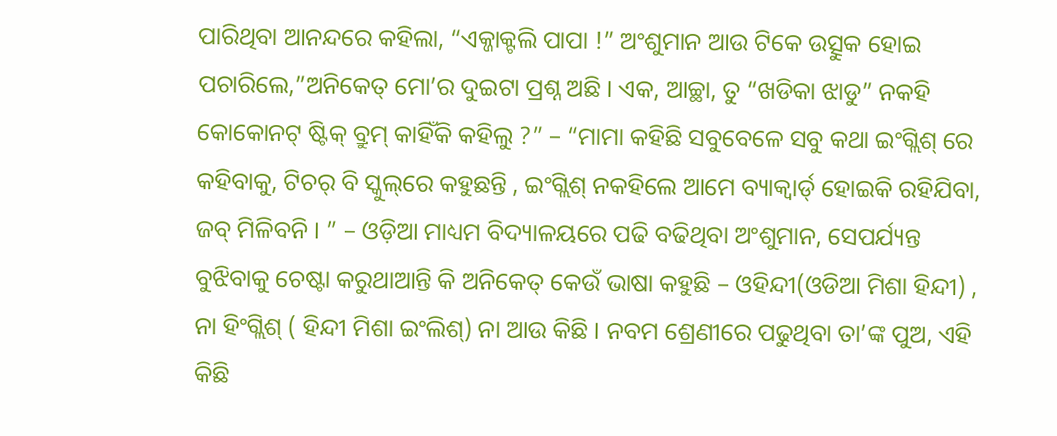ପାରିଥିବା ଆନନ୍ଦରେ କହିଲା, “ଏକ୍ଜାକ୍ଟଲି ପାପା !” ଅଂଶୁମାନ ଆଉ ଟିକେ ଉତ୍ସୁକ ହୋଇ ପଚାରିଲେ,”ଅନିକେତ୍ ମୋ’ର ଦୁଇଟା ପ୍ରଶ୍ନ ଅଛି । ଏକ, ଆଚ୍ଛା, ତୁ “ଖଡିକା ଝାଡୁ” ନକହି କୋକୋନଟ୍ ଷ୍ଟିକ୍ ବ୍ରୁମ୍ କାହିଁକି କହିଲୁ ?” – “ମାମା କହିଛି ସବୁବେଳେ ସବୁ କଥା ଇଂଗ୍ଲିଶ୍ ରେ କହିବାକୁ, ଟିଚର୍ ବି ସ୍କୁଲ୍‌ରେ କହୁଛନ୍ତି , ଇଂଗ୍ଲିଶ୍ ନକହିଲେ ଆମେ ବ୍ୟାକ୍ୱାର୍ଡ୍ ହୋଇକି ରହିଯିବା, ଜବ୍ ମିଳିବନି । ” – ଓଡ଼ିଆ ମାଧ୍ୟମ ବିଦ୍ୟାଳୟରେ ପଢି ବଢିଥିବା ଅଂଶୁମାନ, ସେପର୍ଯ୍ୟନ୍ତ ବୁଝିବାକୁ ଚେଷ୍ଟା କରୁଥାଆନ୍ତି କି ଅନିକେତ୍ କେଉଁ ଭାଷା କହୁଛି – ଓହିନ୍ଦୀ(ଓଡିଆ ମିଶା ହିନ୍ଦୀ) , ନା ହିଂଗ୍ଲିଶ୍ ( ହିନ୍ଦୀ ମିଶା ଇଂଲିଶ୍) ନା ଆଉ କିଛି । ନବମ ଶ୍ରେଣୀରେ ପଢୁଥିବା ତା’ଙ୍କ ପୁଅ, ଏହି କିଛି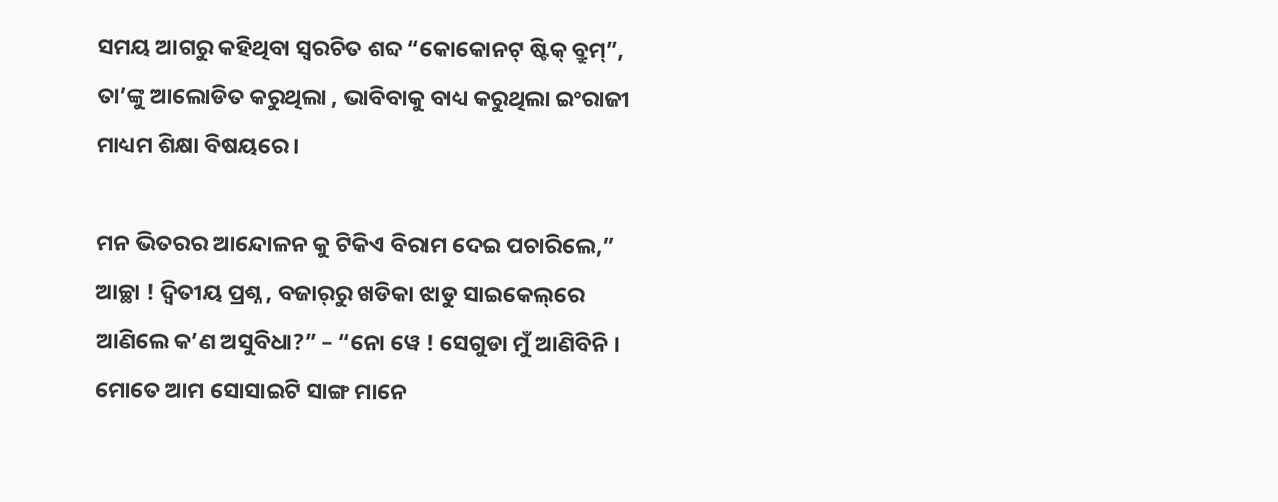ସମୟ ଆଗରୁ କହିଥିବା ସ୍ୱରଚିତ ଶବ୍ଦ “କୋକୋନଟ୍ ଷ୍ଟିକ୍ ବ୍ରୁମ୍”, ତା’ଙ୍କୁ ଆଲୋଡିତ କରୁଥିଲା , ଭାବିବାକୁ ବାଧ୍ୟ କରୁଥିଲା ଇଂରାଜୀ ମାଧ୍ୟମ ଶିକ୍ଷା ବିଷୟରେ ।

ମନ ଭିତରର ଆନ୍ଦୋଳନ କୁ ଟିକିଏ ବିରାମ ଦେଇ ପଚାରିଲେ,” ଆଚ୍ଛା ! ଦ୍ୱିତୀୟ ପ୍ରଶ୍ନ , ବଜାର୍‌ରୁ ଖଡିକା ଝାଡୁ ସାଇକେଲ୍‌ରେ ଆଣିଲେ କ’ଣ ଅସୁବିଧା?” – “ନୋ ୱେ ! ସେଗୁଡା ମୁଁ ଆଣିବିନି । ମୋତେ ଆମ ସୋସାଇଟି ସାଙ୍ଗ ମାନେ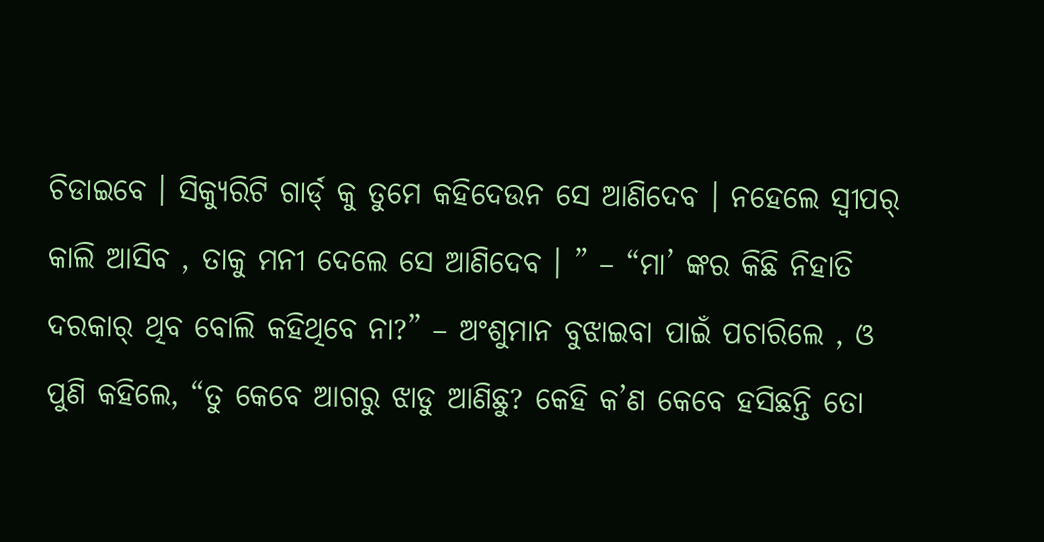ଚିଡାଇବେ । ସିକ୍ୟୁରିଟି ଗାର୍ଡ୍‌ କୁ ତୁମେ କହିଦେଉନ ସେ ଆଣିଦେବ । ନହେଲେ ସ୍ୱୀପର୍ କାଲି ଆସିବ , ତାକୁ ମନୀ ଦେଲେ ସେ ଆଣିଦେବ । ” – “ମା’ ଙ୍କର କିଛି ନିହାତି ଦରକାର୍ ଥିବ ବୋଲି କହିଥିବେ ନା?” – ଅଂଶୁମାନ ବୁଝାଇବା ପାଇଁ ପଚାରିଲେ , ଓ ପୁଣି କହିଲେ, “ତୁ କେବେ ଆଗରୁ ଝାଡୁ ଆଣିଛୁ? କେହି କ’ଣ କେବେ ହସିଛନ୍ତି ତୋ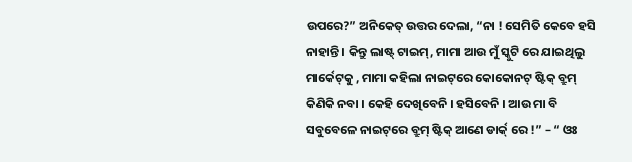ଉପରେ?” ଅନିକେତ୍ ଉତ୍ତର ଦେଲା, “ନା ! ସେମିତି କେବେ ହସି ନାହାନ୍ତି । କିନ୍ତୁ ଲାଷ୍ଟ୍ ଟାଇମ୍, ମାମା ଆଉ ମୁଁ ସ୍କୁଟି ରେ ଯାଇଥିଲୁ ମାର୍କେଟ୍‌କୁ , ମାମା କହିଲା ନାଇଟ୍‌ରେ କୋକୋନଟ୍ ଷ୍ଟିକ୍ ବ୍ରୁମ୍ କିଣିକି ନବା । କେହି ଦେଖିବେନି । ହସିବେନି । ଆଉ ମା ବି ସବୁବେଳେ ନାଇଟ୍‌ରେ ବ୍ରୁମ୍ ଷ୍ଟିକ୍ ଆଣେ ଡାର୍କ୍ ରେ !” – “ ଓଃ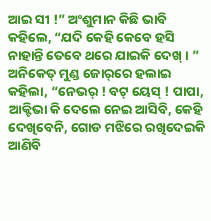ଆଇ ସୀ !” ଅଂଶୁମାନ କିଛି ଭାବି କହିଲେ, “ଯଦି କେହି କେବେ ହସି ନାହାନ୍ତି ତେବେ ଥରେ ଯାଇକି ଦେଖ୍ । ” ଅନିକେତ୍ ମୁଣ୍ଡ ଜୋର୍‌ରେ ହଲାଇ କହିଲା, “ନେଭର୍ ! ବଟ୍ ୟେସ୍ ! ପାପା, ଆକ୍ଟିଭା କି ଦେଲେ ନେଇ ଆସିବି, କେହି ଦେଖିବେନି, ଗୋଡ ମଝିରେ ରଖିଦେଇକି ଆଣିବି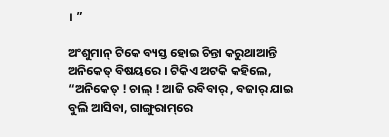। ”

ଅଂଶୁମାନ୍ ଟିକେ ବ୍ୟସ୍ତ ହୋଇ ଚିନ୍ତା କରୁଥାଆନ୍ତି ଅନିକେତ୍ ବିଷୟରେ । ଟିକିଏ ଅଟକି କହିଲେ, “ଅନିକେତ୍ ! ଚାଲ୍ ! ଆଜି ରବିବାର୍ , ବଜାର୍ ଯାଇ ବୁଲି ଆସିବା, ଗାଙ୍ଗୁରାମ୍‌ରେ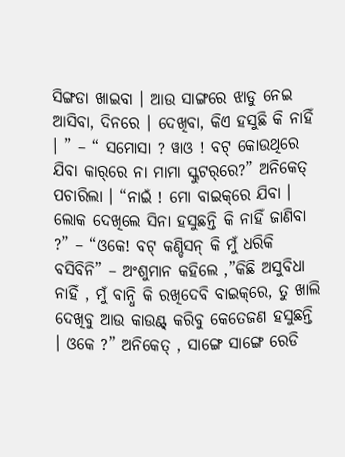ସିଙ୍ଗଡା ଖାଇବା । ଆଉ ସାଙ୍ଗରେ ଝାଡୁ ନେଇ ଆସିବା, ଦିନରେ । ଦେଖିବା, କିଏ ହସୁଛି କି ନାହିଁ । ” – “ ସମୋସା ? ୱାଓ ! ବଟ୍ କୋଉଥିରେ ଯିବା କାର୍‌ରେ ନା ମାମା ସ୍କୁଟର୍‌ରେ?” ଅନିକେତ୍ ପଚାରିଲା । “ନାଇଁ ! ମୋ ବାଇକ୍‌ରେ ଯିବା । ଲୋକ ଦେଖିଲେ ସିନା ହସୁଛନ୍ତି କି ନାହିଁ ଜାଣିବା ?” – “ଓକେ! ବଟ୍ କଣ୍ଡିସନ୍ କି ମୁଁ ଧରିକି ବସିବିନି” – ଅଂଶୁମାନ କହିଲେ ,”କିଛି ଅସୁବିଧା ନାହିଁ , ମୁଁ ବାନ୍ଧି କି ରଖିଦେବି ବାଇକ୍‌ରେ, ତୁ ଖାଲି ଦେଖିବୁ ଆଉ କାଉଣ୍ଟ୍ କରିବୁ କେତେଜଣ ହସୁଛନ୍ତି । ଓକେ ?” ଅନିକେତ୍ , ସାଙ୍ଗେ ସାଙ୍ଗେ ରେଡି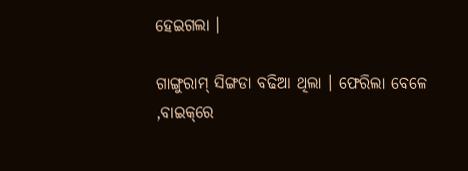ହେଇଗଲା ।

ଗାଙ୍ଗୁରାମ୍ ସିଙ୍ଗଡା ବଢିଆ ଥିଲା । ଫେରିଲା ବେଳେ ,ବାଇକ୍‌ରେ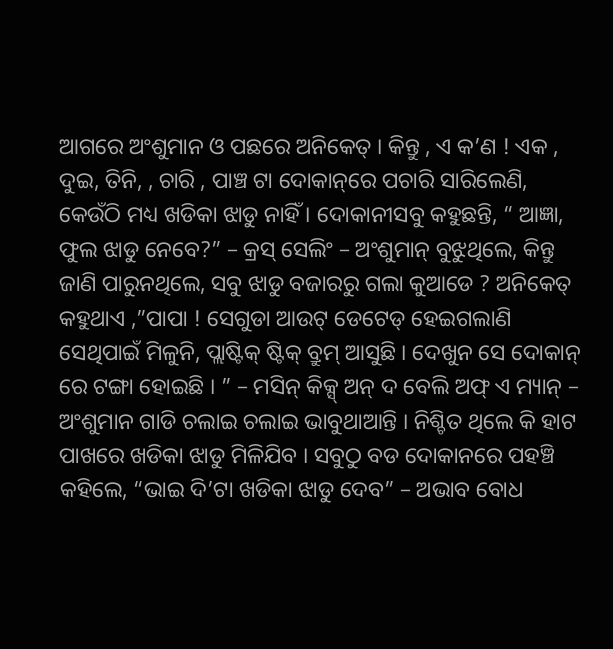ଆଗରେ ଅଂଶୁମାନ ଓ ପଛରେ ଅନିକେତ୍ । କିନ୍ତୁ , ଏ କ’ଣ ! ଏକ , ଦୁଇ, ତିନି, , ଚାରି , ପାଞ୍ଚ ଟା ଦୋକାନ୍‌ରେ ପଚାରି ସାରିଲେଣି, କେଉଁଠି ମଧ୍ୟ ଖଡିକା ଝାଡୁ ନାହିଁ । ଦୋକାନୀସବୁ କହୁଛନ୍ତି, “ ଆଜ୍ଞା, ଫୁଲ ଝାଡୁ ନେବେ?” – କ୍ରସ୍ ସେଲିଂ – ଅଂଶୁମାନ୍ ବୁଝୁଥିଲେ, କିନ୍ତୁ ଜାଣି ପାରୁନଥିଲେ, ସବୁ ଝାଡୁ ବଜାରରୁ ଗଲା କୁଆଡେ ? ଅନିକେତ୍ କହୁଥାଏ ,”ପାପା ! ସେଗୁଡା ଆଉଟ୍ ଡେଟେଡ୍ ହେଇଗଲାଣି ସେଥିପାଇଁ ମିଳୁନି, ପ୍ଲାଷ୍ଟିକ୍ ଷ୍ଟିକ୍ ବ୍ରୁମ୍ ଆସୁଛି । ଦେଖୁନ ସେ ଦୋକାନ୍ ରେ ଟଙ୍ଗା ହୋଇଛି । ” – ମସିନ୍ କିକ୍ସ୍ ଅନ୍ ଦ ବେଲି ଅଫ୍ ଏ ମ୍ୟାନ୍ – ଅଂଶୁମାନ ଗାଡି ଚଲାଇ ଚଲାଇ ଭାବୁଥାଆନ୍ତି । ନିଶ୍ଚିତ ଥିଲେ କି ହାଟ ପାଖରେ ଖଡିକା ଝାଡୁ ମିଳିଯିବ । ସବୁଠୁ ବଡ ଦୋକାନରେ ପହଞ୍ଚି କହିଲେ, “ଭାଇ ଦି’ଟା ଖଡିକା ଝାଡୁ ଦେବ” – ଅଭାବ ବୋଧ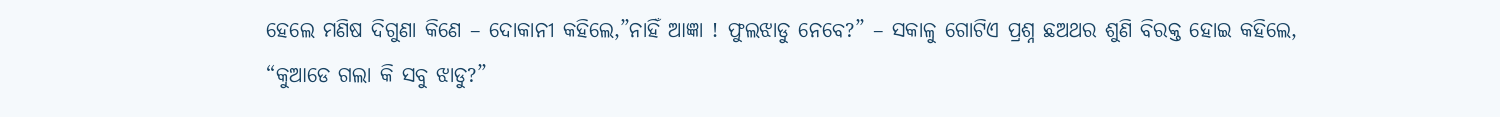ହେଲେ ମଣିଷ ଦିଗୁଣା କିଣେ – ଦୋକାନୀ କହିଲେ,”ନାହିଁ ଆଜ୍ଞା ! ଫୁଲଝାଡୁ ନେବେ?” – ସକାଳୁ ଗୋଟିଏ ପ୍ରଶ୍ନ ଛଅଥର ଶୁଣି ବିରକ୍ତ ହୋଇ କହିଲେ, “କୁଆଡେ ଗଲା କି ସବୁ ଝାଡୁ?”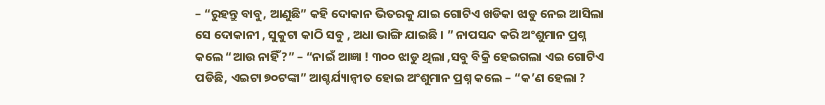– “ରୁହନ୍ତୁ ବାବୁ, ଆଣୁଛି” କହି ଦୋକାନ ଭିତରକୁ ଯାଇ ଗୋଟିଏ ଖଡିକା ଝାଡୁ ନେଇ ଆସିଲା ସେ ଦୋକାନୀ , ସୁକୁଟା କାଠି ସବୁ , ଅଧା ଭାଙ୍ଗି ଯାଇଛି । ” ନାପସନ୍ଦ କରି ଅଂଶୁମାନ ପ୍ରଶ୍ନ କଲେ “ଆଉ ନାହିଁ?” – “ନାଇଁ ଆଜ୍ଞା ! ୩୦୦ ଝାଡୁ ଥିଲା ,ସବୁ ବିକ୍ରି ହେଇଗଲା ଏଇ ଗୋଟିଏ ପଡିଛି, ଏଇଟା ୭୦ଟଙ୍କା” ଆଶ୍ଚର୍ଯ୍ୟାନ୍ୱୀତ ହୋଇ ଅଂଶୁମାନ ପ୍ରଶ୍ନ କଲେ – “କ’ଣ ହେଲା ?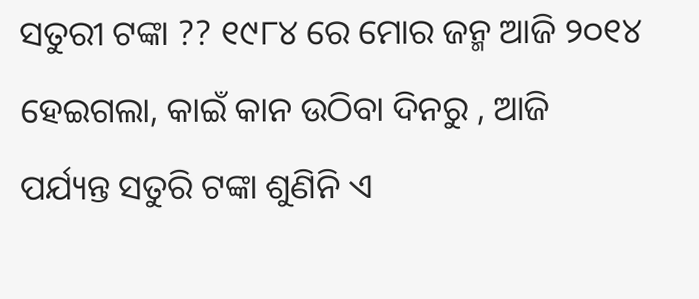ସତୁରୀ ଟଙ୍କା ?? ୧୯୮୪ ରେ ମୋର ଜନ୍ମ ଆଜି ୨୦୧୪ ହେଇଗଲା, କାଇଁ କାନ ଉଠିବା ଦିନରୁ , ଆଜି ପର୍ଯ୍ୟନ୍ତ ସତୁରି ଟଙ୍କା ଶୁଣିନି ଏ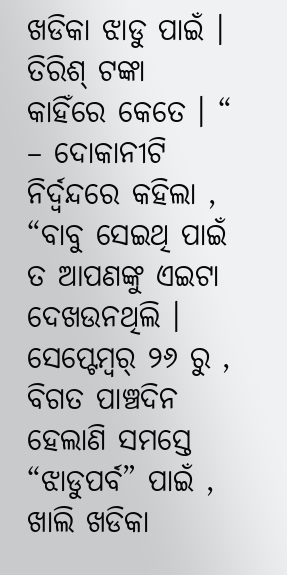ଖଡିକା ଝାଡୁ ପାଇଁ । ତିରିଶ୍ ଟଙ୍କା କାହିଁରେ କେତେ । “ – ଦୋକାନୀଟି ନିର୍ଦ୍ୱନ୍ଦରେ କହିଲା , “ବାବୁ ସେଇଥି ପାଇଁ ତ ଆପଣଙ୍କୁ ଏଇଟା ଦେଖଉନଥିଲି । ସେପ୍ଟେମ୍ବର୍ ୨୬ ରୁ , ବିଗତ ପାଞ୍ଚଦିନ ହେଲାଣି ସମସ୍ତେ “ଝାଡୁପର୍ବ” ପାଇଁ , ଖାଲି ଖଡିକା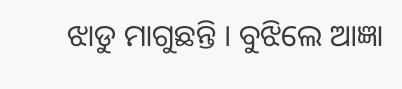ଝାଡୁ ମାଗୁଛନ୍ତି । ବୁଝିଲେ ଆଜ୍ଞା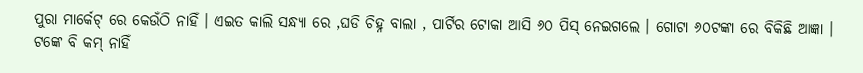ପୁରା ମାର୍କେଟ୍ ରେ କେଉଁଠି ନାହିଁ । ଏଇତ କାଲି ସନ୍ଧ୍ୟା ରେ ,ଘଡି ଚିହ୍ନ ବାଲା , ପାର୍ଟିର ଟୋକା ଆସି ୬୦ ପିସ୍ ନେଇଗଲେ । ଗୋଟା ୬୦ଟଙ୍କା ରେ ବିକିଛି ଆଜ୍ଞା । ଟଙ୍କେ ବି କମ୍ ନାହିଁ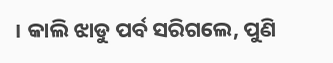। କାଲି ଝାଡୁ ପର୍ବ ସରିଗଲେ, ପୁଣି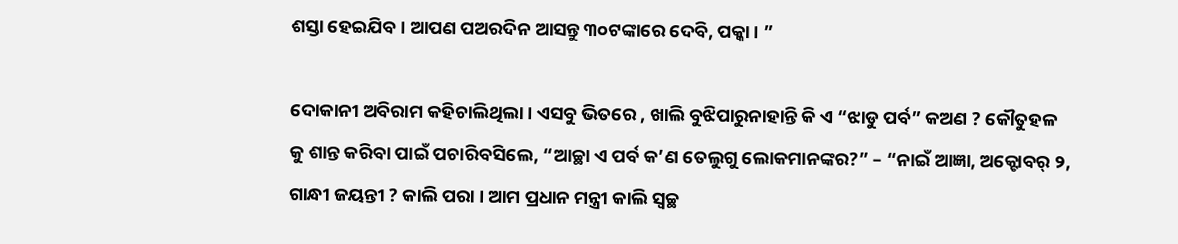ଶସ୍ତା ହେଇଯିବ । ଆପଣ ପଅରଦିନ ଆସନ୍ତୁ ୩୦ଟଙ୍କାରେ ଦେବି, ପକ୍କା । ”

ଦୋକାନୀ ଅବିରାମ କହିଚାଲିଥିଲା । ଏସବୁ ଭିତରେ , ଖାଲି ବୁଝିପାରୁନାହାନ୍ତି କି ଏ “ଝାଡୁ ପର୍ବ” କଅଣ ? କୌତୁହଳ କୁ ଶାନ୍ତ କରିବା ପାଇଁ ପଚାରିବସିଲେ, “ଆଚ୍ଛା ଏ ପର୍ବ କ’ଣ ତେଲୁଗୁ ଲୋକମାନଙ୍କର?” – “ନାଇଁ ଆଜ୍ଞା, ଅକ୍ଟୋବର୍ ୨, ଗାନ୍ଧୀ ଜୟନ୍ତୀ ? କାଲି ପରା । ଆମ ପ୍ରଧାନ ମନ୍ତ୍ରୀ କାଲି ସ୍ୱଚ୍ଛ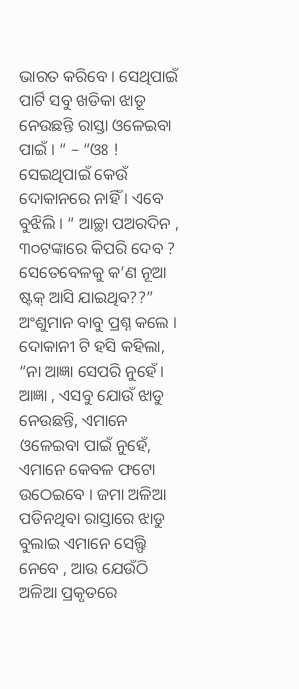ଭାରତ କରିବେ । ସେଥିପାଇଁ ପାର୍ଟି ସବୁ ଖଡିକା ଝାଡୂ ନେଉଛନ୍ତି ରାସ୍ତା ଓଳେଇବା ପାଇଁ । “ – “ଓଃ ! ସେଇଥିପାଇଁ କେଉଁ ଦୋକାନରେ ନାହିଁ । ଏବେ ବୁଝିଲି । “ ଆଚ୍ଛା ପଅରଦିନ , ୩୦ଟଙ୍କାରେ କିପରି ଦେବ ? ସେତେବେଳକୁ କ’ଣ ନୂଆ ଷ୍ଟକ୍ ଆସି ଯାଇଥିବ??” ଅଂଶୁମାନ ବାବୁ ପ୍ରଶ୍ନ କଲେ । ଦୋକାନୀ ଟି ହସି କହିଲା, “ନା ଆଜ୍ଞା ସେପରି ନୁହେଁ । ଆଜ୍ଞା , ଏସବୁ ଯୋଉଁ ଝାଡୁ ନେଉଛନ୍ତି, ଏମାନେ ଓଳେଇବା ପାଇଁ ନୁହେଁ, ଏମାନେ କେବଳ ଫଟୋ ଉଠେଇବେ । ଜମା ଅଳିଆ ପଡିନଥିବା ରାସ୍ତାରେ ଝାଡୁ ବୁଲାଇ ଏମାନେ ସେଲ୍ଫି ନେବେ , ଆଉ ଯେଉଁଠି ଅଳିଆ ପ୍ରକୃତରେ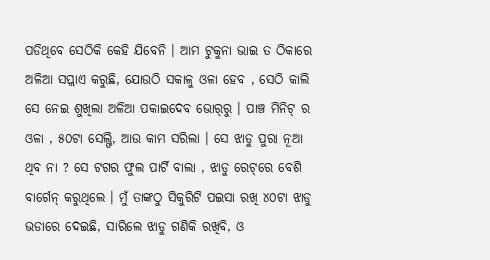ପଡିଥିବେ ସେଠିକି କେହି ଯିବେନି । ଆମ ଟୁକୁନା ଭାଇ ତ ଠିକାରେ ଅଳିଆ ସପ୍ଲାଏ କରୁଛି, ଯୋଉଠି ସକାଳୁ ଓଳା ହେବ , ସେଠି କାଲି ସେ ନେଇ ଶୁଖିଲା ଅଳିଆ ପକାଇଦେବ ଭୋର୍‌ରୁ । ପାଞ୍ଚ ମିନିଟ୍ ର ଓଳା , ୫୦ଟା ସେଲ୍ଫି, ଆଉ କାମ ସରିଲା । ସେ ଝାଡୁ ପୁରା ନୂଆ ଥିବ ନା ? ସେ ଟଗର ଫୁଲ ପାର୍ଟି ବାଲା , ଝାଡୁ ରେଟ୍‌ରେ ବେଶି ବାର୍ଗେନ୍ କରୁଥିଲେ । ମୁଁ ତାଙ୍କଠୁ ସିକୁରିଟି ପଇସା ରଖି ୪୦ଟା ଝାଡୁ ଭଡାରେ ଦେଇଛି, ସାରିଲେ ଝାଡୁ ଗଣିକି ରଖିବି, ଓ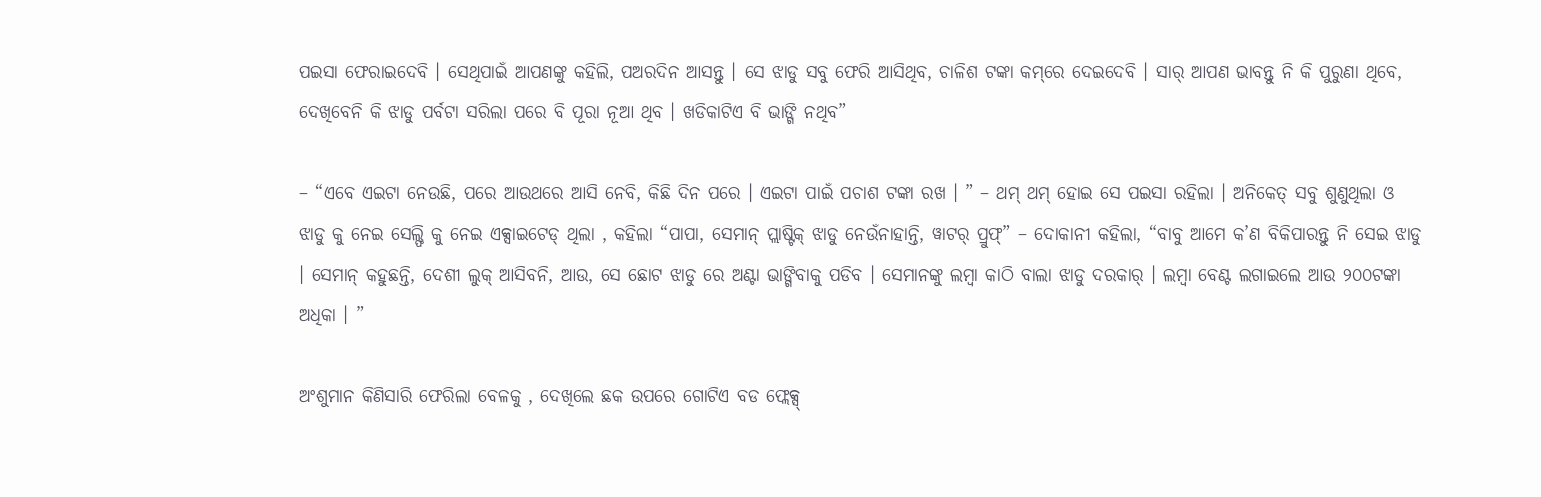ପଇସା ଫେରାଇଦେବି । ସେଥିପାଇଁ ଆପଣଙ୍କୁ କହିଲି, ପଅରଦିନ ଆସନ୍ତୁ । ସେ ଝାଡୁ ସବୁ ଫେରି ଆସିଥିବ, ଚାଳିଶ ଟଙ୍କା କମ୍‌ରେ ଦେଇଦେବି । ସାର୍ ଆପଣ ଭାବନ୍ତୁ ନି କି ପୁରୁଣା ଥିବେ, ଦେଖିବେନି କି ଝାଡୁ ପର୍ବଟା ସରିଲା ପରେ ବି ପୂରା ନୂଆ ଥିବ । ଖଡିକାଟିଏ ବି ଭାଙ୍ଗି ନଥିବ”

– “ଏବେ ଏଇଟା ନେଉଛି, ପରେ ଆଉଥରେ ଆସି ନେବି, କିଛି ଦିନ ପରେ । ଏଇଟା ପାଇଁ ପଚାଶ ଟଙ୍କା ରଖ । ” – ଥମ୍‌ ଥମ୍‌ ହୋଇ ସେ ପଇସା ରହିଲା । ଅନିକେତ୍ ସବୁ ଶୁଣୁଥିଲା ଓ ଝାଡୁ କୁ ନେଇ ସେଲ୍ଫି କୁ ନେଇ ଏକ୍ସାଇଟେଡ୍ ଥିଲା , କହିଲା “ପାପା, ସେମାନ୍ ପ୍ଲାଷ୍ଟିକ୍ ଝାଡୁ ନେଉଁନାହାନ୍ତି, ୱାଟର୍ ପ୍ରୁଫ୍” – ଦୋକାନୀ କହିଲା, “ବାବୁ ଆମେ କ’ଣ ବିକିପାରନ୍ତୁ ନି ସେଇ ଝାଡୁ । ସେମାନ୍ କହୁଛନ୍ତି, ଦେଶୀ ଲୁକ୍ ଆସିବନି, ଆଉ, ସେ ଛୋଟ ଝାଡୁ ରେ ଅଣ୍ଟା ଭାଙ୍ଗିବାକୁ ପଡିବ । ସେମାନଙ୍କୁ ଲମ୍ବା କାଠି ବାଲା ଝାଡୁ ଦରକାର୍ । ଲମ୍ବା ବେଣ୍ଟ ଲଗାଇଲେ ଆଉ ୨୦୦ଟଙ୍କା ଅଧିକା । ”

ଅଂଶୁମାନ କିଣିସାରି ଫେରିଲା ବେଳକୁ , ଦେଖିଲେ ଛକ ଉପରେ ଗୋଟିଏ ବଡ ଫ୍ଲେକ୍ସ୍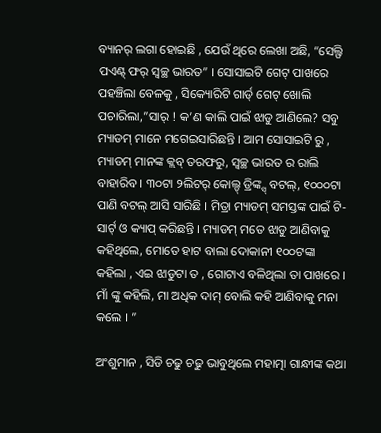ବ୍ୟାନର୍ ଲଗା ହୋଇଛି , ଯେଉଁ ଥିରେ ଲେଖା ଅଛି, “ସେଲ୍ଫି ପଏଣ୍ଟ୍ ଫର୍ ସ୍ୱଚ୍ଛ ଭାରତ” । ସୋସାଇଟି ଗେଟ୍ ପାଖରେ ପହଞ୍ଚିଲା ବେଳକୁ , ସିକ୍ୟୋରିଟି ଗାର୍ଡ୍ ଗେଟ୍ ଖୋଲି ପଚାରିଲା,”ସାର୍ ! କ’ଣ କାଲି ପାଇଁ ଝାଡୁ ଆଣିଲେ? ସବୁ ମ୍ୟାଡମ୍ ମାନେ ମଗେଇସାରିଛନ୍ତି । ଆମ ସୋସାଇଟି ରୁ , ମ୍ୟାଡମ୍ ମାନଙ୍କ କ୍ଲବ୍ ତରଫରୁ, ସ୍ୱଚ୍ଛ ଭାରତ ର ରାଲି ବାହାରିବ । ୩୦ଟା ୨ଲିଟର୍ କୋଲ୍ଡ୍ ଡ୍ରିଙ୍କ୍ସ୍ ବଟଲ୍, ୧୦୦୦ଟା ପାଣି ବଟଲ୍ ଆସି ସାରିଛି । ମିତ୍ରା ମ୍ୟାଡମ୍ ସମସ୍ତଙ୍କ ପାଇଁ ଟି-ସାର୍ଟ୍ ଓ କ୍ୟାପ୍ କରିଛନ୍ତି । ମ୍ୟାଡମ୍ ମତେ ଝାଡୁ ଆଣିବାକୁ କହିଥିଲେ, ମୋତେ ହାଟ ବାଲା ଦୋକାନୀ ୧୦୦ଟଙ୍କା କହିଲା , ଏଇ ଝାଡୁଟା ତ , ଗୋଟାଏ ବଳିଥିଲା ତା ପାଖରେ । ମାଁ ଙ୍କୁ କହିଲି, ମା ଅଧିକ ଦାମ୍ ବୋଲି କହି ଆଣିବାକୁ ମନା କଲେ । ”

ଅଂଶୁମାନ , ସିଡି ଚଢୁ ଚଢୁ ଭାବୁଥିଲେ ମହାତ୍ମା ଗାନ୍ଧୀଙ୍କ କଥା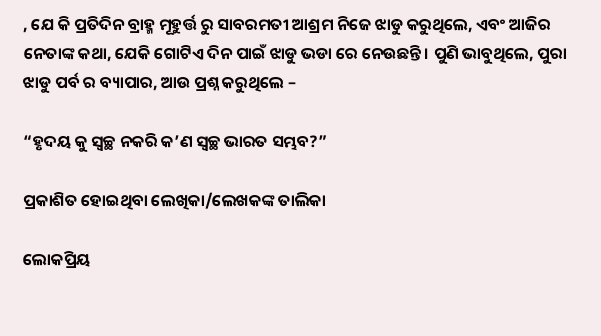, ଯେ କି ପ୍ରତିଦିନ ବ୍ରାହ୍ମ ମୂହୁର୍ତ୍ତ ରୁ ସାବରମତୀ ଆଶ୍ରମ ନିଜେ ଝାଡୁ କରୁଥିଲେ, ଏବଂ ଆଜିର ନେତାଙ୍କ କଥା, ଯେକି ଗୋଟିଏ ଦିନ ପାଇଁ ଝାଡୁ ଭଡା ରେ ନେଉଛନ୍ତି । ପୁଣି ଭାବୁଥିଲେ, ପୁରା ଝାଡୁ ପର୍ବ ର ବ୍ୟାପାର, ଆଉ ପ୍ରଶ୍ନ କରୁଥିଲେ –

“ହୃଦୟ କୁ ସ୍ୱଚ୍ଛ ନକରି କ’ଣ ସ୍ୱଚ୍ଛ ଭାରତ ସମ୍ଭବ?”

ପ୍ରକାଶିତ ହୋଇଥିବା ଲେଖିକା/ଲେଖକଙ୍କ ତାଲିକା

ଲୋକପ୍ରିୟ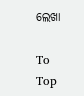ଲେଖା

To Top